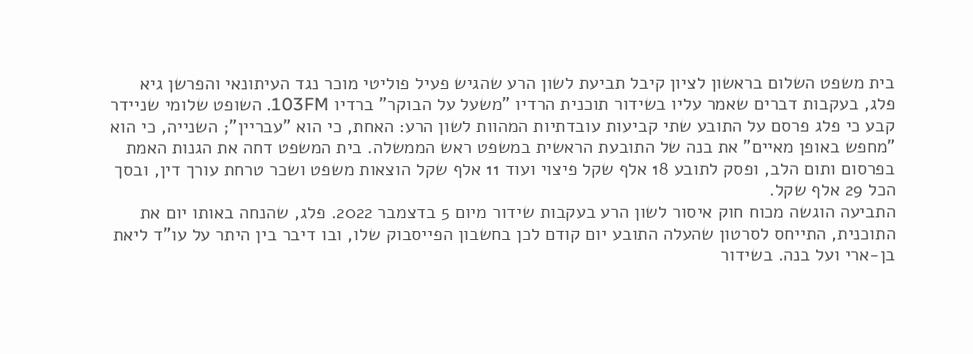בית משפט השלום בראשון לציון קיבל תביעת לשון הרע שהגיש פעיל פוליטי מוכר נגד העיתונאי והפרשן גיא פלג, בעקבות דברים שאמר עליו בשידור תוכנית הרדיו "משעל על הבוקר" ברדיו 103FM. השופט שלומי שניידר קבע כי פלג פרסם על התובע שתי קביעות עובדתיות המהוות לשון הרע: האחת, כי הוא "עבריין"; השנייה, כי הוא "מחפש באופן מאיים" את בנה של התובעת הראשית במשפט ראש הממשלה. בית המשפט דחה את הגנות האמת בפרסום ותום הלב, ופסק לתובע 18 אלף שקל פיצוי ועוד 11 אלף שקל הוצאות משפט ושכר טרחת עורך דין, ובסך הכל 29 אלף שקל.
התביעה הוגשה מכוח חוק איסור לשון הרע בעקבות שידור מיום 5 בדצמבר 2022. פלג, שהנחה באותו יום את התוכנית, התייחס לסרטון שהעלה התובע יום קודם לכן בחשבון הפייסבוק שלו, ובו דיבר בין היתר על עו"ד ליאת בן-ארי ועל בנה. בשידור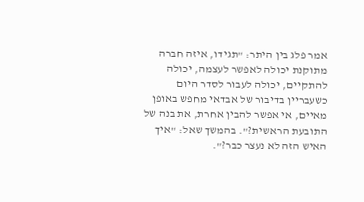אמר פלג בין היתר: "תגידו, איזה חברה מתוקנת יכולה לאפשר לעצמה, יכולה להתקיים, יכולה לעבור לסדר היום כשעבריין בדיבור של אבדאי מחפש באופן מאיים, אי אפשר להבין אחרת, את בנה של התובעת הראשית?". בהמשך שאל: "איך האיש הזה לא נעצר כבר?".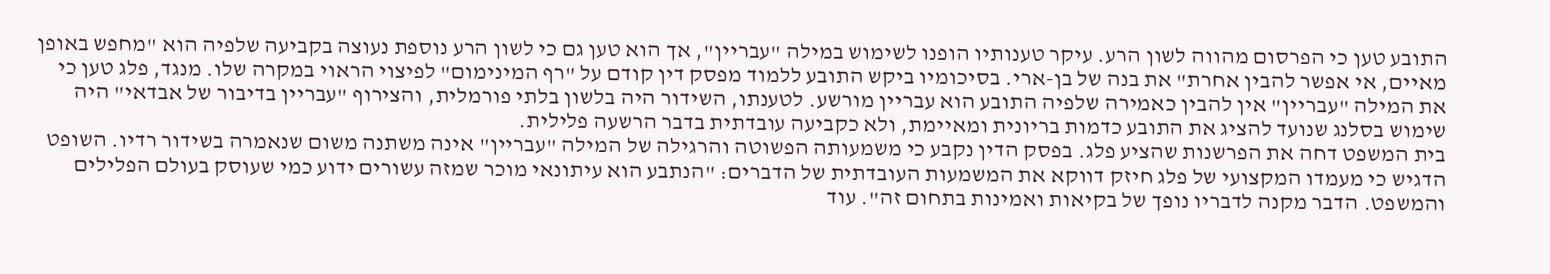התובע טען כי הפרסום מהווה לשון הרע. עיקר טענותיו הופנו לשימוש במילה "עבריין", אך הוא טען גם כי לשון הרע נוספת נעוצה בקביעה שלפיה הוא "מחפש באופן מאיים, אי אפשר להבין אחרת" את בנה של בן-ארי. בסיכומיו ביקש התובע ללמוד מפסק דין קודם על "רף המינימום" לפיצוי הראוי במקרה שלו. מנגד, פלג טען כי את המילה "עבריין" אין להבין כאמירה שלפיה התובע הוא עבריין מורשע. לטענתו, השידור היה בלשון בלתי פורמלית, והצירוף "עבריין בדיבור של אבדאי" היה שימוש בסלנג שנועד להציג את התובע כדמות בריונית ומאיימת, ולא כקביעה עובדתית בדבר הרשעה פלילית.
בית המשפט דחה את הפרשנות שהציע פלג. בפסק הדין נקבע כי משמעותה הפשוטה והרגילה של המילה "עבריין" אינה משתנה משום שנאמרה בשידור רדיו. השופט הדגיש כי מעמדו המקצועי של פלג חיזק דווקא את המשמעות העובדתית של הדברים: "הנתבע הוא עיתונאי מוכר שמזה עשורים ידוע כמי שעוסק בעולם הפלילים והמשפט. הדבר מקנה לדבריו נופך של בקיאות ואמינות בתחום זה". עוד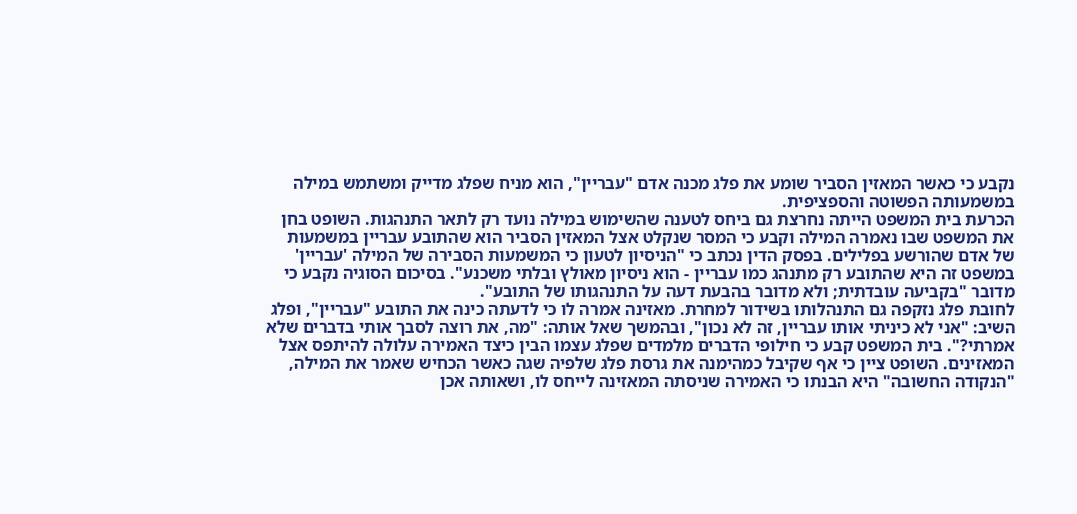נקבע כי כאשר המאזין הסביר שומע את פלג מכנה אדם "עבריין", הוא מניח שפלג מדייק ומשתמש במילה במשמעותה הפשוטה והספציפית.
הכרעת בית המשפט הייתה נחרצת גם ביחס לטענה שהשימוש במילה נועד רק לתאר התנהגות. השופט בחן את המשפט שבו נאמרה המילה וקבע כי המסר שנקלט אצל המאזין הסביר הוא שהתובע עבריין במשמעות של אדם שהורשע בפלילים. בפסק הדין נכתב כי "הניסיון לטעון כי המשמעות הסבירה של המילה 'עבריין' במשפט זה היא שהתובע רק מתנהג כמו עבריין - הוא ניסיון מאולץ ובלתי משכנע". בסיכום הסוגיה נקבע כי מדובר "בקביעה עובדתית; ולא מדובר בהבעת דעה על התנהגותו של התובע".
לחובת פלג נזקפה גם התנהלותו בשידור למחרת. מאזינה אמרה לו כי לדעתה כינה את התובע "עבריין", ופלג השיב: "אני לא כיניתי אותו עבריין, זה לא נכון", ובהמשך שאל אותה: "מה, את רוצה לסבך אותי בדברים שלא אמרתי?". בית המשפט קבע כי חילופי הדברים מלמדים שפלג עצמו הבין כיצד האמירה עלולה להיתפס אצל המאזינים. השופט ציין כי אף שקיבל כמהימנה את גרסת פלג שלפיה שגה כאשר הכחיש שאמר את המילה, "הנקודה החשובה" היא הבנתו כי האמירה שניסתה המאזינה לייחס לו, ושאותה אכן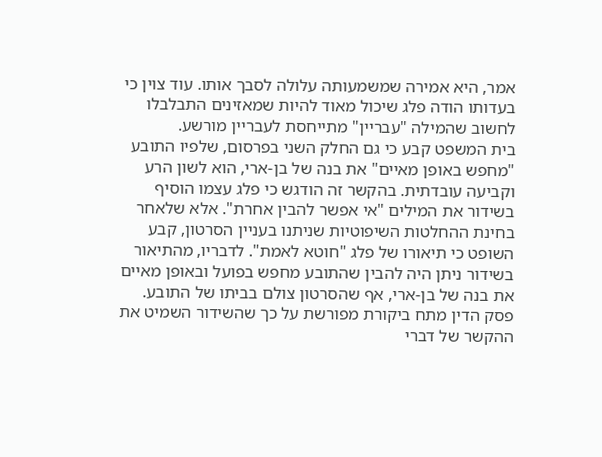אמר, היא אמירה שמשמעותה עלולה לסבך אותו. עוד צוין כי בעדותו הודה פלג שיכול מאוד להיות שמאזינים התבלבלו לחשוב שהמילה "עבריין" מתייחסת לעבריין מורשע.
בית המשפט קבע כי גם החלק השני בפרסום, שלפיו התובע "מחפש באופן מאיים" את בנה של בן-ארי, הוא לשון הרע וקביעה עובדתית. בהקשר זה הודגש כי פלג עצמו הוסיף בשידור את המילים "אי אפשר להבין אחרת". אלא שלאחר בחינת ההחלטות השיפוטיות שניתנו בעניין הסרטון, קבע השופט כי תיאורו של פלג "חוטא לאמת". לדבריו, מהתיאור בשידור ניתן היה להבין שהתובע מחפש בפועל ובאופן מאיים את בנה של בן-ארי, אף שהסרטון צולם בביתו של התובע.
פסק הדין מתח ביקורת מפורשת על כך שהשידור השמיט את ההקשר של דברי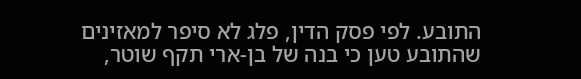התובע. לפי פסק הדין, פלג לא סיפר למאזינים שהתובע טען כי בנה של בן-ארי תקף שוטר,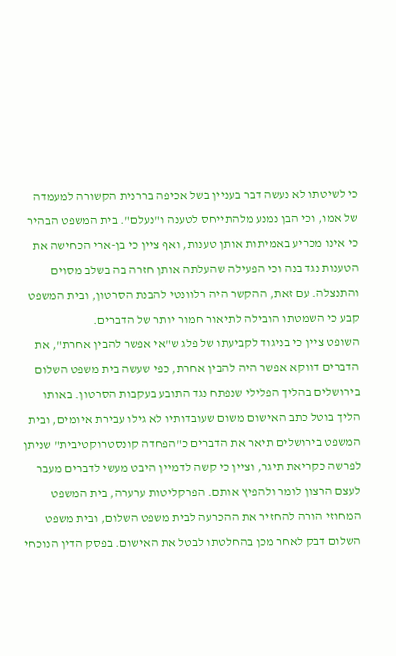כי לשיטתו לא נעשה דבר בעניין בשל אכיפה בררנית הקשורה למעמדה של אמו, וכי הבן נמנע מלהתייחס לטענה ו"נעלם". בית המשפט הבהיר כי אינו מכריע באמיתות אותן טענות, ואף ציין כי בן-ארי הכחישה את הטענות נגד בנה וכי הפעילה שהעלתה אותן חזרה בה בשלב מסוים והתנצלה. עם זאת, ההקשר היה רלוונטי להבנת הסרטון, ובית המשפט קבע כי השמטתו הובילה לתיאור חמור יותר של הדברים.
השופט ציין כי בניגוד לקביעתו של פלג ש"אי אפשר להבין אחרת", את הדברים דווקא אפשר היה להבין אחרת, כפי שעשה בית משפט השלום בירושלים בהליך הפלילי שנפתח נגד התובע בעקבות הסרטון. באותו הליך בוטל כתב האישום משום שעובדותיו לא גילו עבירת איומים, ובית המשפט בירושלים תיאר את הדברים כ"הפחדה קונסטרוקטיבית" שניתן לפרשה כקריאת תיגר, וציין כי קשה לדמיין היבט מעשי לדברים מעבר לעצם הרצון לומר ולהפיץ אותם. הפרקליטות ערערה, בית המשפט המחוזי הורה להחזיר את ההכרעה לבית משפט השלום, ובית משפט השלום דבק לאחר מכן בהחלטתו לבטל את האישום. בפסק הדין הנוכחי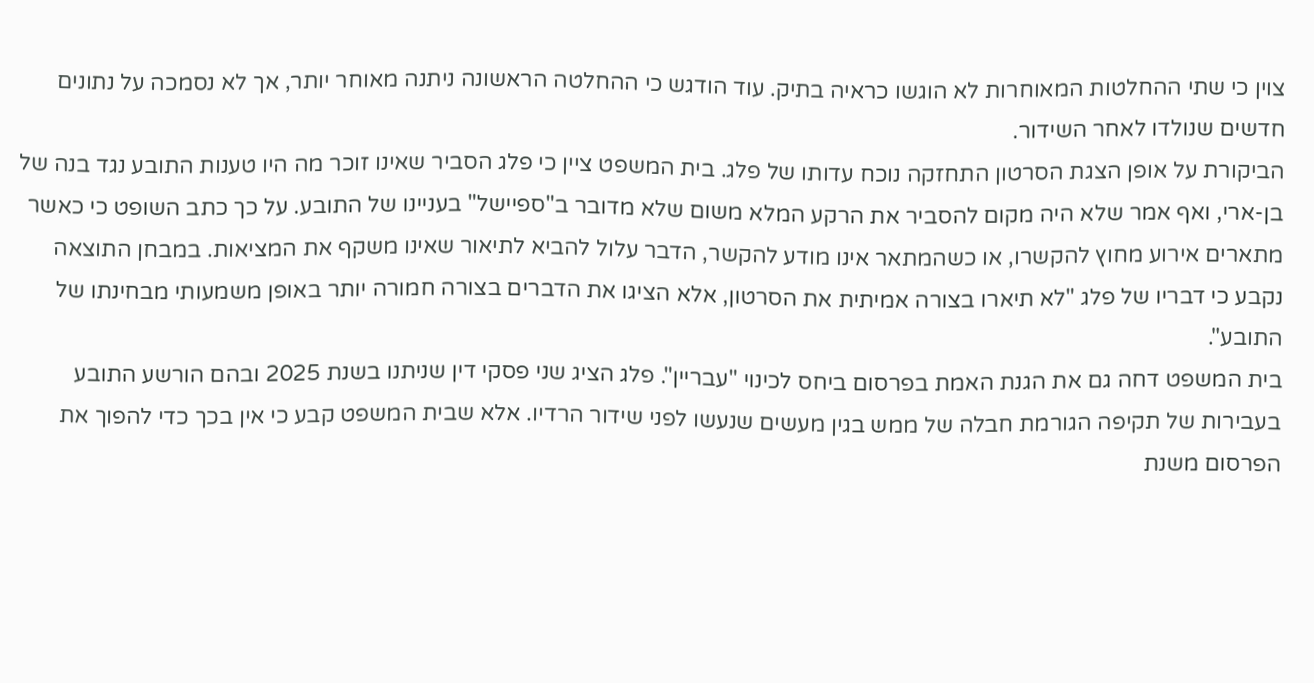צוין כי שתי ההחלטות המאוחרות לא הוגשו כראיה בתיק. עוד הודגש כי ההחלטה הראשונה ניתנה מאוחר יותר, אך לא נסמכה על נתונים חדשים שנולדו לאחר השידור.
הביקורת על אופן הצגת הסרטון התחזקה נוכח עדותו של פלג. בית המשפט ציין כי פלג הסביר שאינו זוכר מה היו טענות התובע נגד בנה של בן-ארי, ואף אמר שלא היה מקום להסביר את הרקע המלא משום שלא מדובר ב"ספיישל" בעניינו של התובע. על כך כתב השופט כי כאשר מתארים אירוע מחוץ להקשרו, או כשהמתאר אינו מודע להקשר, הדבר עלול להביא לתיאור שאינו משקף את המציאות. במבחן התוצאה נקבע כי דבריו של פלג "לא תיארו בצורה אמיתית את הסרטון, אלא הציגו את הדברים בצורה חמורה יותר באופן משמעותי מבחינתו של התובע".
בית המשפט דחה גם את הגנת האמת בפרסום ביחס לכינוי "עבריין". פלג הציג שני פסקי דין שניתנו בשנת 2025 ובהם הורשע התובע בעבירות של תקיפה הגורמת חבלה של ממש בגין מעשים שנעשו לפני שידור הרדיו. אלא שבית המשפט קבע כי אין בכך כדי להפוך את הפרסום משנת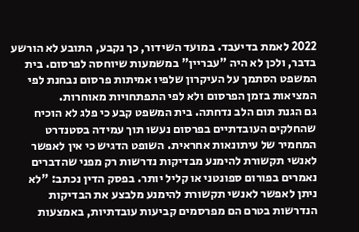2022 לאמת בדיעבד. במועד השידור, כך נקבע, התובע לא הורשע בדבר, ולכן לא היה "עבריין" במשמעות שיוחסה לפרסום. בית המשפט הסתמך על העיקרון שלפיו אמיתות פרסום נבחנת לפי המציאות בזמן הפרסום ולא לפי התפתחויות מאוחרות.
גם הגנת תום הלב נדחתה. בית המשפט קבע כי פלג לא הוכיח שהחלקים העובדתיים בפרסום נעשו תוך עמידה בסטנדרט המחמיר של עיתונאות אחראית. השופט הדגיש כי אין לאפשר לאנשי תקשורת להימנע מבדיקות נדרשות רק מפני שהדברים נאמרים בפורום ספונטני או קליל יותר. בפסק הדין נכתב: "לא ניתן לאפשר לאנשי תקשורת להימנע מלבצע את הבדיקות הנדרשות בטרם הם מפרסמים קביעות עובדתיות, באמצעות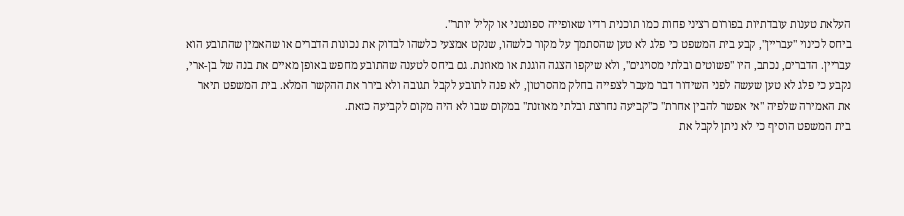העלאת טענות עובדתיות בפורום רציני פחות כמו תוכנית רדיו שאופייה ספונטני או קליל יותר".
ביחס לכינוי "עבריין", קבע בית המשפט כי פלג לא טען שהסתמך על מקור כלשהו, שנקט אמצעי כלשהו לבדוק את נכונות הדברים או שהאמין שהתובע הוא עבריין. הדברים, נכתב, היו "פשוטים ובלתי מסויגים", ולא שיקפו הצגה הוגנת או מאוזנת. גם ביחס לטענה שהתובע מחפש באופן מאיים את בנה של בן-ארי, נקבע כי פלג לא טען שעשה לפני השידור דבר מעבר לצפייה בחלק מהסרטון, לא פנה לתובע לקבל תגובה ולא בירר את ההקשר המלא. בית המשפט תיאר את האמירה שלפיה "אי אפשר להבין אחרת" כ"קביעה נחרצת ובלתי מאוזנת" במקום שבו לא היה מקום לקביעה כזאת.
בית המשפט הוסיף כי לא ניתן לקבל את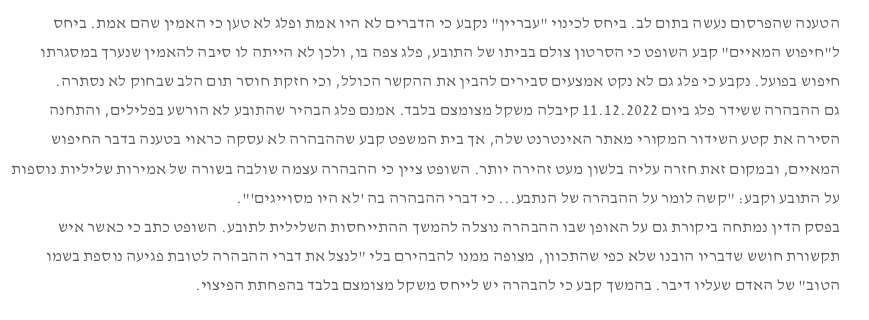הטענה שהפרסום נעשה בתום לב. ביחס לכינוי "עבריין" נקבע כי הדברים לא היו אמת ופלג לא טען כי האמין שהם אמת. ביחס ל"חיפוש המאיים" קבע השופט כי הסרטון צולם בביתו של התובע, פלג צפה בו, ולכן לא הייתה לו סיבה להאמין שנערך במסגרתו חיפוש בפועל. נקבע כי פלג גם לא נקט אמצעים סבירים להבין את ההקשר הכולל, וכי חזקת חוסר תום הלב שבחוק לא נסתרה.
גם ההבהרה ששידר פלג ביום 11.12.2022 קיבלה משקל מצומצם בלבד. אמנם פלג הבהיר שהתובע לא הורשע בפלילים, והתחנה הסירה את קטע השידור המקורי מאתר האינטרנט שלה, אך בית המשפט קבע שההבהרה לא עסקה כראוי בטענה בדבר החיפוש המאיים, ובמקום זאת חזרה עליה בלשון מעט זהירה יותר. השופט ציין כי ההבהרה עצמה שולבה בשורה של אמירות שליליות נוספות על התובע וקבע: "קשה לומר על ההבהרה של הנתבע... כי דברי ההבהרה בה 'לא היו מסוייגים'".
בפסק הדין נמתחה ביקורת גם על האופן שבו ההבהרה נוצלה להמשך ההתייחסות השלילית לתובע. השופט כתב כי כאשר איש תקשורת חושש שדבריו הובנו שלא כפי שהתכוון, מצופה ממנו להבהירם בלי "לנצל את דברי ההבהרה לטובת פגיעה נוספת בשמו הטוב" של האדם שעליו דיבר. בהמשך קבע כי להבהרה יש לייחס משקל מצומצם בלבד בהפחתת הפיצוי.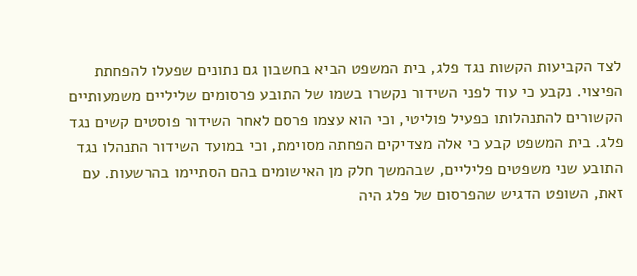לצד הקביעות הקשות נגד פלג, בית המשפט הביא בחשבון גם נתונים שפעלו להפחתת הפיצוי. נקבע כי עוד לפני השידור נקשרו בשמו של התובע פרסומים שליליים משמעותיים הקשורים להתנהלותו כפעיל פוליטי, וכי הוא עצמו פרסם לאחר השידור פוסטים קשים נגד פלג. בית המשפט קבע כי אלה מצדיקים הפחתה מסוימת, וכי במועד השידור התנהלו נגד התובע שני משפטים פליליים, שבהמשך חלק מן האישומים בהם הסתיימו בהרשעות. עם זאת, השופט הדגיש שהפרסום של פלג היה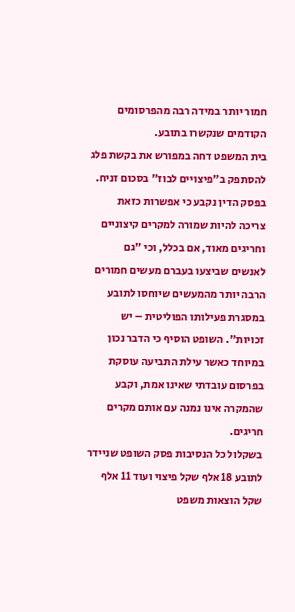חמור יותר במידה רבה מהפרסומים הקודמים שנקשרו בתובע.
בית המשפט דחה במפורש את בקשת פלג להסתפק ב"פיצויים לבוז" בסכום זניח. בפסק הדין נקבע כי אפשרות כזאת צריכה להיות שמורה למקרים קיצוניים וחריגים מאוד, אם בכלל, וכי "גם לאנשים שביצעו בעברם מעשים חמורים הרבה יותר מהמעשים שיוחסו לתובע במסגרת פעילותו הפוליטית – יש זכויות". השופט הוסיף כי הדבר נכון במיוחד כאשר עילת התביעה עוסקת בפרסום עובדתי שאינו אמת, וקבע שהמקרה אינו נמנה עם אותם מקרים חריגים.
בשקלול כל הנסיבות פסק השופט שניידר לתובע 18 אלף שקל פיצוי ועוד 11 אלף שקל הוצאות משפט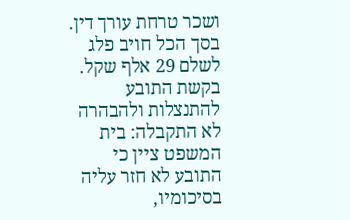ושכר טרחת עורך דין. בסך הכל חויב פלג לשלם 29 אלף שקל. בקשת התובע להתנצלות ולהבהרה לא התקבלה: בית המשפט ציין כי התובע לא חזר עליה בסיכומיו,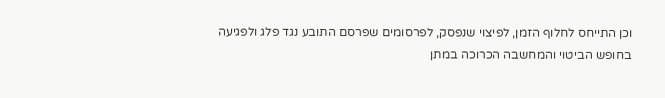וכן התייחס לחלוף הזמן, לפיצוי שנפסק, לפרסומים שפרסם התובע נגד פלג ולפגיעה בחופש הביטוי והמחשבה הכרוכה במתן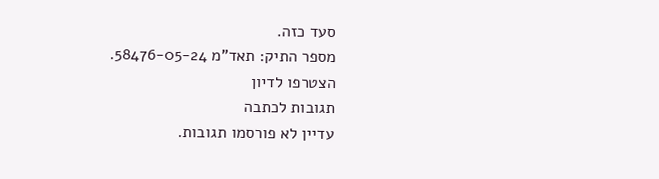סעד כזה.
מספר התיק: תאד"מ 58476-05-24.
הצטרפו לדיון
תגובות לכתבה
עדיין לא פורסמו תגובות.